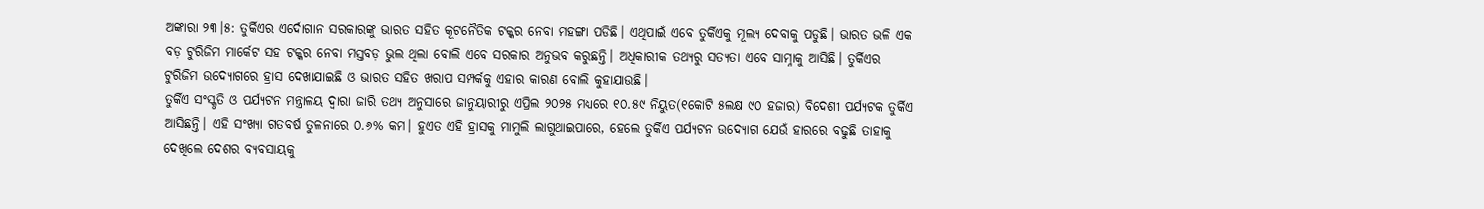ଅଙ୍କାରା ୨୩।୫: ତୁର୍କିଏର ଏର୍ଦୋଗାନ ସରକାରଙ୍କୁ ଭାରତ ସହିତ କୂଟନୈତିକ ଟକ୍କର ନେବା ମହଙ୍ଗା ପଡିଛି। ଏଥିପାଇଁ ଏବେ ତୁର୍କିଏକୁ ମୂଲ୍ୟ ଦେବାକୁ ପଡୁଛି। ଭାରତ ଭଳି ଏକ ବଡ଼ ଟୁରିଜିମ ମାର୍କେଟ ସହ ଟକ୍କର ନେବା ମସ୍ତବଡ଼ ଭୁଲ ଥିଲା ବୋଲି ଏବେ ସରକାର ଅନୁଭବ କରୁଛନ୍ତି। ଅଧିକାରୀକ ତଥ୍ୟରୁ ସତ୍ୟତା ଏବେ ସାମ୍ନାକୁ ଆସିଛି। ତୁର୍କିଏର ଟୁରିଜିମ ଉଦ୍ୟୋଗରେ ହ୍ରାସ ଦେଖାଯାଇଛି ଓ ଭାରତ ସହିତ ଖରାପ ସମ୍ପର୍କକୁ ଏହାର କାରଣ ବୋଲି କୁହାଯାଉଛି।
ତୁର୍କିଏ ସଂସ୍କୃତି ଓ ପର୍ଯ୍ୟଟନ ମନ୍ତ୍ରାଳୟ ଦ୍ୱାରା ଜାରି ତଥ୍ୟ ଅନୁସାରେ ଜାନୁୟାରୀରୁ ଏପ୍ରିଲ ୨୦୨୫ ମଧ୍ୟରେ ୧୦.୫୯ ନିୟୁତ(୧କୋଟି ୫ଲକ୍ଷ ୯୦ ହଜାର) ବିଦେଶୀ ପର୍ଯ୍ୟଟକ ତୁର୍କିଏ ଆସିଛନ୍ତି। ଏହି ସଂଖ୍ୟା ଗତବର୍ଷ ତୁଳନାରେ ୦.୬% କମ। ହୁଏତ ଏହି ହ୍ରାସକୁ ମାମୁଲି ଲାଗୁଥାଇପାରେ, ହେଲେ ତୁର୍କିଏ ପର୍ଯ୍ୟଟନ ଉଦ୍ୟୋଗ ଯେଉଁ ହାରରେ ବଢୁଛି ତାହାକୁ ଦେଖିଲେ ଦେଶର ବ୍ୟବସାୟକୁ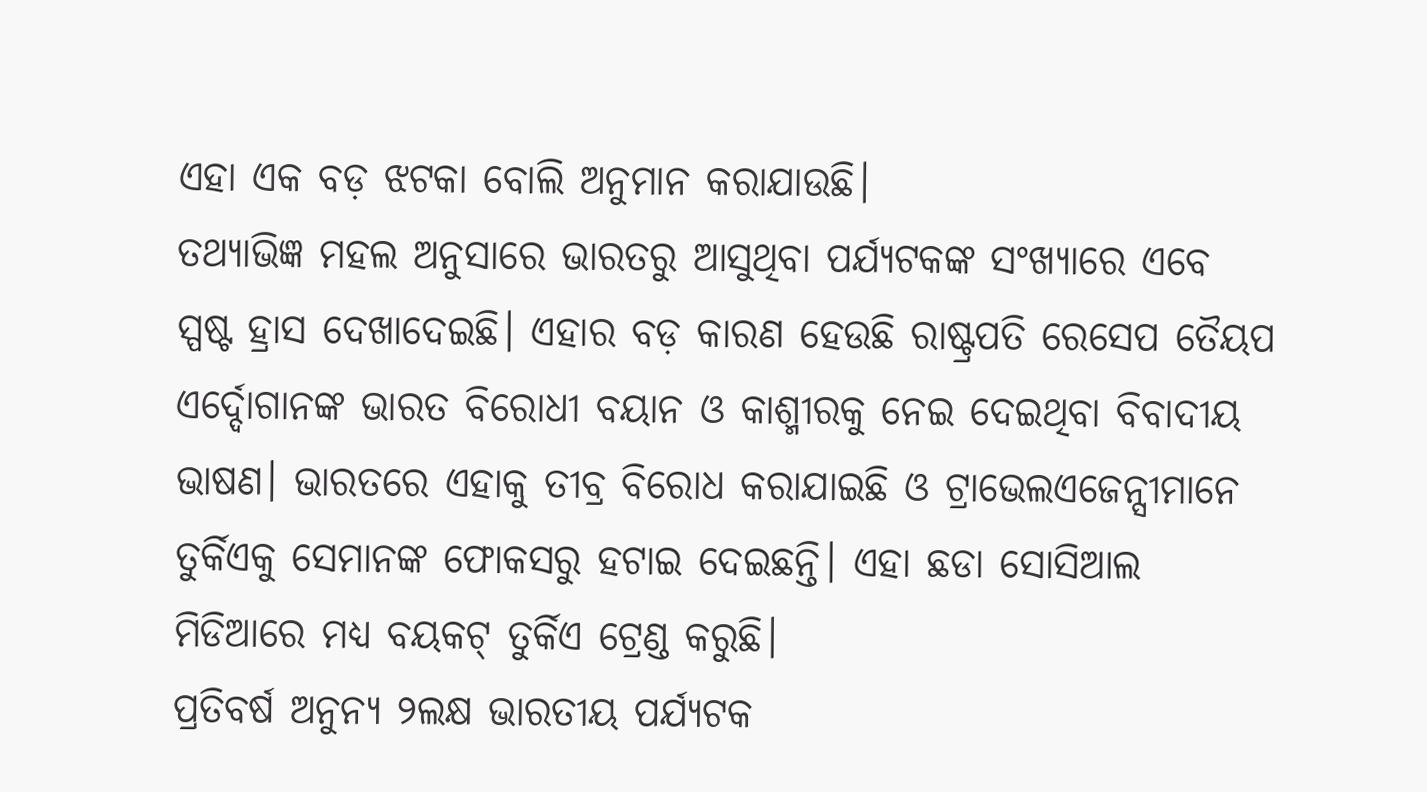ଏହା ଏକ ବଡ଼ ଝଟକା ବୋଲି ଅନୁମାନ କରାଯାଉଛି।
ତଥ୍ୟାଭିଜ୍ଞ ମହଲ ଅନୁସାରେ ଭାରତରୁ ଆସୁଥିବା ପର୍ଯ୍ୟଟକଙ୍କ ସଂଖ୍ୟାରେ ଏବେ ସ୍ପଷ୍ଟ ହ୍ରାସ ଦେଖାଦେଇଛି। ଏହାର ବଡ଼ କାରଣ ହେଉଛି ରାଷ୍ଟ୍ରପତି ରେସେପ ତୈୟପ ଏର୍ଦ୍ଦୋଗାନଙ୍କ ଭାରତ ବିରୋଧୀ ବୟାନ ଓ କାଶ୍ମୀରକୁ ନେଇ ଦେଇଥିବା ବିବାଦୀୟ ଭାଷଣ। ଭାରତରେ ଏହାକୁ ତୀବ୍ର ବିରୋଧ କରାଯାଇଛି ଓ ଟ୍ରାଭେଲଏଜେନ୍ସୀମାନେ ତୁର୍କିଏକୁ ସେମାନଙ୍କ ଫୋକସରୁ ହଟାଇ ଦେଇଛନ୍ତି। ଏହା ଛଡା ସୋସିଆଲ ମିଡିଆରେ ମଧ୍ୟ ବୟକଟ୍ ତୁର୍କିଏ ଟ୍ରେଣ୍ଡ କରୁଛି।
ପ୍ରତିବର୍ଷ ଅନୁନ୍ୟ ୨ଲକ୍ଷ ଭାରତୀୟ ପର୍ଯ୍ୟଟକ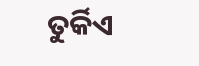ତୁର୍କିଏ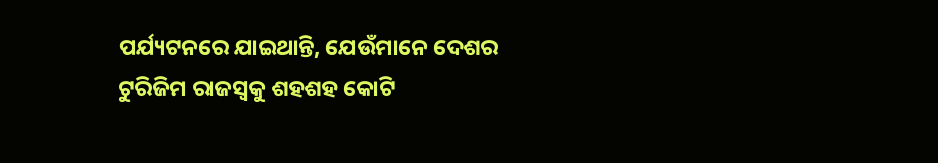ପର୍ଯ୍ୟଟନରେ ଯାଇଥାନ୍ତି, ଯେଉଁମାନେ ଦେଶର ଟୁରିଜିମ ରାଜସ୍ୱକୁ ଶହଶହ କୋଟି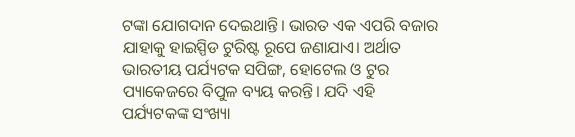ଟଙ୍କା ଯୋଗଦାନ ଦେଇଥାନ୍ତି। ଭାରତ ଏକ ଏପରି ବଜାର ଯାହାକୁ ହାଇସ୍ପିଡ ଟୁରିଷ୍ଟ ରୂପେ ଜଣାଯାଏ। ଅର୍ଥାତ ଭାରତୀୟ ପର୍ଯ୍ୟଟକ ସପିଙ୍ଗ, ହୋଟେଲ ଓ ଟୁର ପ୍ୟାକେଜରେ ବିପୁଳ ବ୍ୟୟ କରନ୍ତି। ଯଦି ଏହି ପର୍ଯ୍ୟଟକଙ୍କ ସଂଖ୍ୟା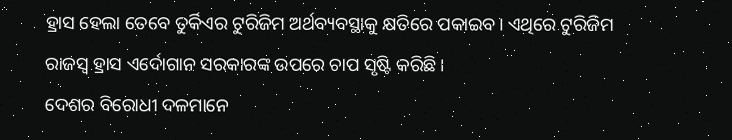ହ୍ରାସ ହେଲା ତେବେ ତୁର୍କିଏର ଟୁରିଜିମ ଅର୍ଥବ୍ୟବସ୍ଥାକୁ କ୍ଷତିରେ ପକାଇବ। ଏଥିରେ ଟୁରିଜିମ ରାଜସ୍ୱ ହ୍ରାସ ଏର୍ଦୋଗାନ ସରକାରଙ୍କ ଉପରେ ଚାପ ସୃଷ୍ଟି କରିଛି।
ଦେଶର ବିରୋଧୀ ଦଳମାନେ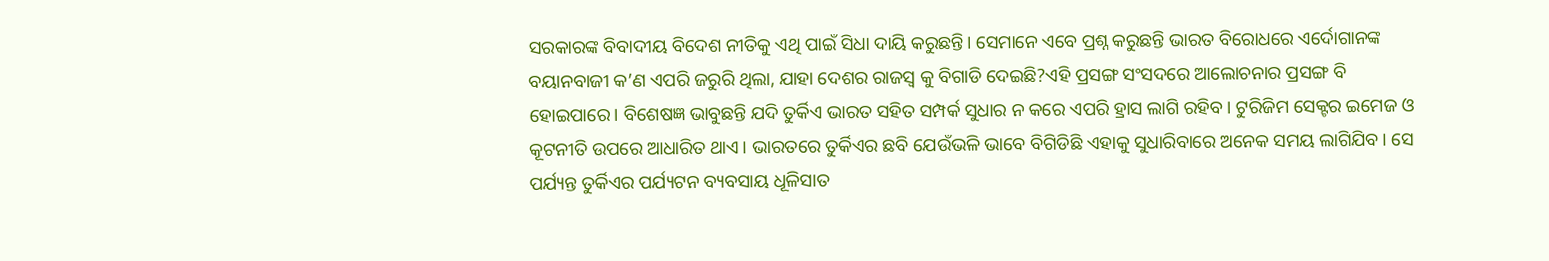ସରକାରଙ୍କ ବିବାଦୀୟ ବିଦେଶ ନୀତିକୁ ଏଥି ପାଇଁ ସିଧା ଦାୟି କରୁଛନ୍ତି। ସେମାନେ ଏବେ ପ୍ରଶ୍ନ କରୁଛନ୍ତି ଭାରତ ବିରୋଧରେ ଏର୍ଦୋଗାନଙ୍କ ବୟାନବାଜୀ କ’ଣ ଏପରି ଜରୁରି ଥିଲା, ଯାହା ଦେଶର ରାଜସ୍ୱ କୁ ବିଗାଡି ଦେଇଛି?ଏହି ପ୍ରସଙ୍ଗ ସଂସଦରେ ଆଲୋଚନାର ପ୍ରସଙ୍ଗ ବି ହୋଇପାରେ। ବିଶେଷଜ୍ଞ ଭାବୁଛନ୍ତି ଯଦି ତୁର୍କିଏ ଭାରତ ସହିତ ସମ୍ପର୍କ ସୁଧାର ନ କରେ ଏପରି ହ୍ରାସ ଲାଗି ରହିବ। ଟୁରିଜିମ ସେକ୍ଟର ଇମେଜ ଓ କୂଟନୀତି ଉପରେ ଆଧାରିତ ଥାଏ। ଭାରତରେ ତୁର୍କିଏର ଛବି ଯେଉଁଭଳି ଭାବେ ବିଗିଡିଛି ଏହାକୁ ସୁଧାରିବାରେ ଅନେକ ସମୟ ଲାଗିଯିବ। ସେ ପର୍ଯ୍ୟନ୍ତ ତୁର୍କିଏର ପର୍ଯ୍ୟଟନ ବ୍ୟବସାୟ ଧୂଳିସାତ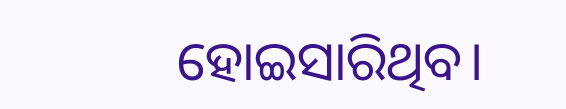ହୋଇସାରିଥିବ।